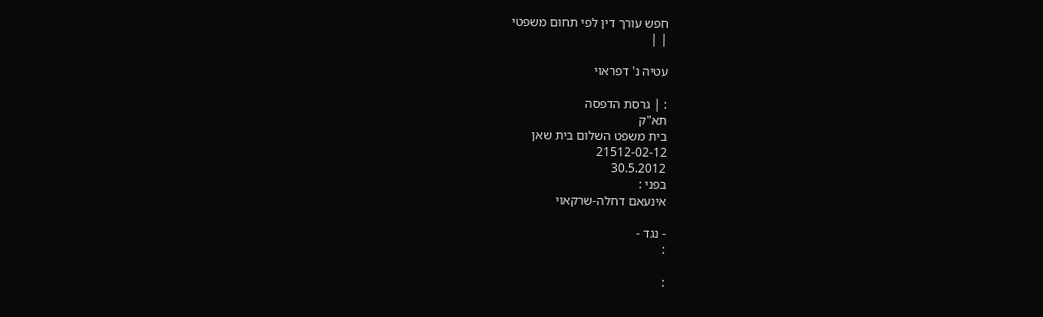חפש עורך דין לפי תחום משפטי
| |

עטיה נ' דפראוי

: | גרסת הדפסה
תא"ק
בית משפט השלום בית שאן
21512-02-12
30.5.2012
בפני :
אינעאם דחלה-שרקאוי

- נגד -
:

: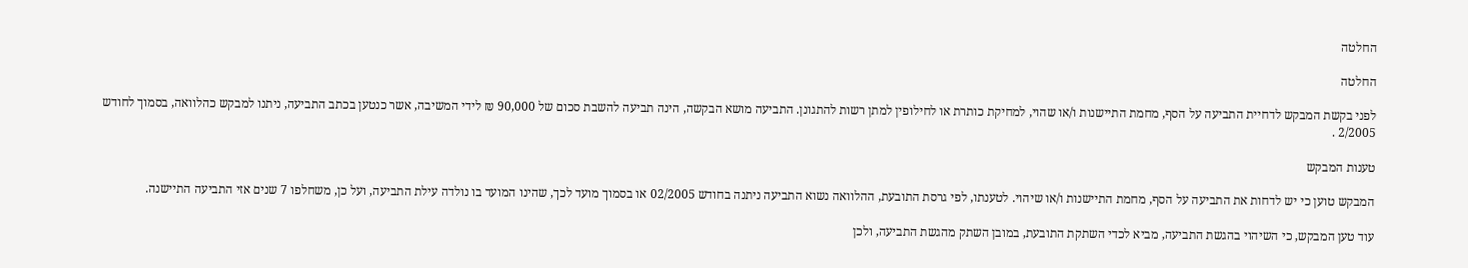החלטה

החלטה

לפני בקשת המבקש לדחיית התביעה על הסף, מחמת התיישנות ו/או שהוי, למחיקת כותרת או לחילופין למתן רשות להתגונן. התביעה מושא הבקשה, הינה תביעה להשבת סכום של 90,000 ₪ לידי המשיבה, אשר כנטען בכתב התביעה, ניתנו למבקש כהלוואה, בסמוך לחודש 2/2005 .

טענות המבקש

המבקש טוען כי יש לדחות את התביעה על הסף, מחמת התיישנות ו/או שיהוי. לטענתו, לפי גרסת התובעת, ההלוואה נשוא התביעה ניתנה בחודש 02/2005 או בסמוך מועד לכך, שהינו המועד בו נולדה עילת התביעה, ועל כן, משחלפו 7 שנים אזי התביעה התיישנה.

עוד טען המבקש, כי השיהוי בהגשת התביעה, מביא לכדי השתקת התובעת, במובן השתק מהגשת התביעה, ולכן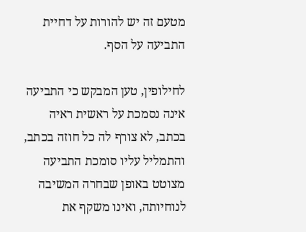מטעם זה יש להורות על דחיית התביעה על הסף.

לחילופין, טען המבקש כי התביעה אינה נסמכת על ראשית ראיה בכתב, לא צורף לה כל חוזה בכתב, והתמליל עליו סומכת התביעה מצוטט באופן שבחרה המשיבה לנוחיותה, ואינו משקף את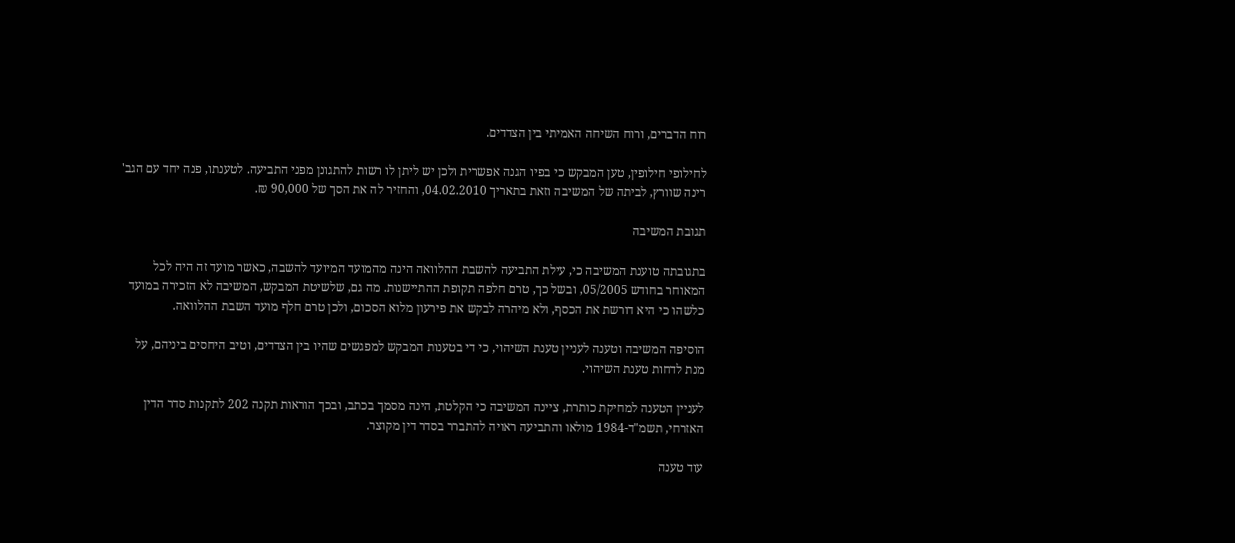רוח הדברים, ורוח השיחה האמיתי בין הצדדים.

לחילופי חילופין, טען המבקש כי בפיו הגנה אפשרית ולכן יש ליתן לו רשות להתגונן מפני התביעה. לטענתו, פנה יחד עם הגב' רינה שוורץ, לביתה של המשיבה וזאת בתאריך 04.02.2010, והחזיר לה את הסך של 90,000 ₪.

תגובת המשיבה

בתגובתה טוענת המשיבה כי, עילת התביעה להשבת ההלוואה הינה מהמועד המיועד להשבה, כאשר מועד זה היה לכל המאוחר בחודש 05/2005, ובשל כך, טרם חלפה תקופת ההתיישנות. מה גם, שלשיטת המבקש, המשיבה לא הזכירה במועד כלשהו כי היא דורשת את הכסף, ולא מיהרה לבקש את פירעון מלוא הסכום, ולכן טרם חלף מועד השבת ההלוואה.

הוסיפה המשיבה וטענה לעניין טענת השיהוי, כי די בטענות המבקש למפגשים שהיו בין הצדדים, וטיב היחסים ביניהם, על מנת לדחות טענת השיהוי.

לעניין הטענה למחיקת כותרת, ציינה המשיבה כי הקלטת, הינה מסמך בכתב, ובכך הוראות תקנה 202 לתקנות סדר הדין האזרחי, תשמ"ד-1984 מולאו והתביעה ראויה להתברר בסדר דין מקוצר.

עוד טענה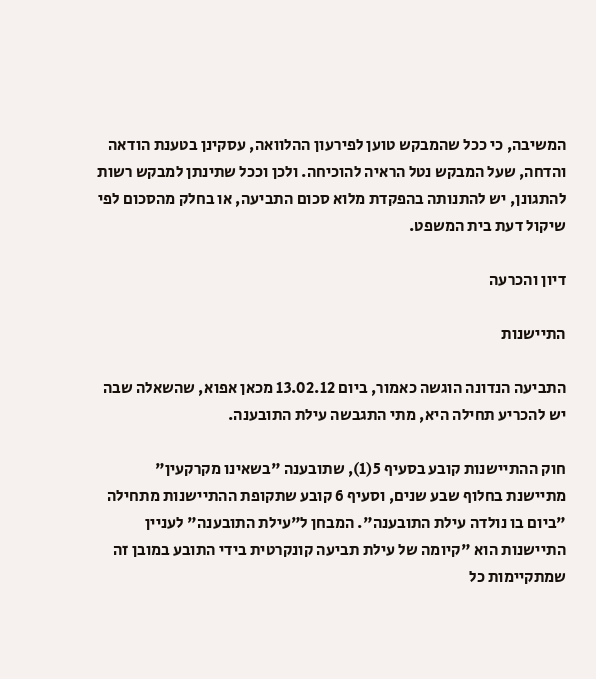המשיבה, כי ככל שהמבקש טוען לפירעון ההלוואה, עסקינן בטענת הודאה והדחה, שעל המבקש נטל הראיה להוכיחה. ולכן וככל שתינתן למבקש רשות להתגונן, יש להתנותה בהפקדת מלוא סכום התביעה, או בחלק מהסכום לפי שיקול דעת בית המשפט.

דיון והכרעה

התיישנות

התביעה הנדונה הוגשה כאמור, ביום 13.02.12 מכאן אפוא, שהשאלה שבה יש להכריע תחילה היא, מתי התגבשה עילת התובענה.

חוק ההתיישנות קובע בסעיף 5(1), שתובענה "בשאינו מקרקעין" מתיישנת בחלוף שבע שנים, וסעיף 6 קובע שתקופת ההתיישנות מתחילה "ביום בו נולדה עילת התובענה". המבחן ל"עילת התובענה" לעניין התיישנות הוא "קיומה של עילת תביעה קונקרטית בידי התובע במובן זה שמתקיימות כל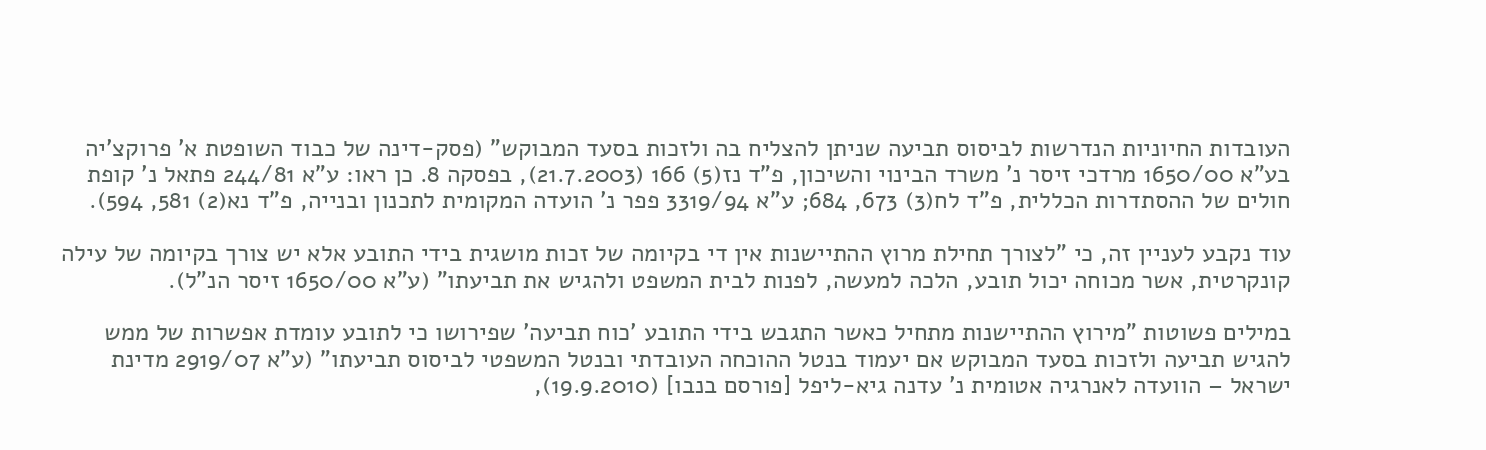העובדות החיוניות הנדרשות לביסוס תביעה שניתן להצליח בה ולזכות בסעד המבוקש" (פסק-דינה של כבוד השופטת א' פרוקצ'יה בע"א 1650/00 מרדכי זיסר נ' משרד הבינוי והשיכון, פ"ד נז(5) 166 (21.7.2003), בפסקה 8. כן ראו: ע"א 244/81 פתאל נ' קופת חולים של ההסתדרות הכללית, פ"ד לח(3) 673, 684; ע"א 3319/94 פפר נ' הועדה המקומית לתכנון ובנייה, פ"ד נא(2) 581, 594).

עוד נקבע לעניין זה, כי "לצורך תחילת מרוץ ההתיישנות אין די בקיומה של זכות מושגית בידי התובע אלא יש צורך בקיומה של עילה קונקרטית, אשר מכוחה יכול תובע, הלכה למעשה, לפנות לבית המשפט ולהגיש את תביעתו" (ע"א 1650/00 זיסר הנ"ל).

במילים פשוטות "מירוץ ההתיישנות מתחיל כאשר התגבש בידי התובע 'כוח תביעה' שפירושו כי לתובע עומדת אפשרות של ממש להגיש תביעה ולזכות בסעד המבוקש אם יעמוד בנטל ההוכחה העובדתי ובנטל המשפטי לביסוס תביעתו" (ע"א 2919/07 מדינת ישראל – הוועדה לאנרגיה אטומית נ' עדנה גיא-ליפל [פורסם בנבו] (19.9.2010),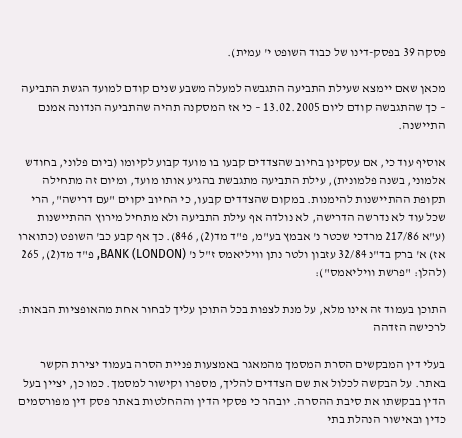פסקה 39 בפסק-דינו של כבוד השופט י' עמית).

מכאן שאם יימצא שעילת התביעה התגבשה למעלה משבע שנים קודם למועד הגשת התביעה – כך שהתגבשה קודם ליום 13.02.2005 – כי אז המסקנה תהיה שהתביעה הנדונה אמנם התיישנה.

אוסיף עוד כי, אם עסקינן בחיוב שהצדדים קבעו בו מועד קבוע לקיומו (ביום פלוני, בחודש אלמוני, בשנה פלמונית), עילת התביעה מתגבשת בהגיע אותו מועד, ומיום זה מתחילה תקופת ההתיישנות להימנות. במקום שהצדדים קבעו, כי החיוב יקוים "עם דרישה", הרי שכל עוד לא נדרשה הדרישה, לא נולדה אף עילת התביעה ולא מתחיל מירוץ ההתיישנות (ע"א 217/86 מרדכי שכטר נ' אבמץ בע"מ, פ"ד מד(2), 846). כך אף קבע כב' השופט (כתוארו אז) א' ברק בד"נ 32/84 עזבון ולטר נתן וויליאמס ז"ל נ' (BANK (LONDON, פ"ד מד(2), 265 (להלן: "פרשת וויליאמס"):

התוכן בעמוד זה אינו מלא, על מנת לצפות בכל התוכן עליך לבחור אחת מהאופציות הבאות:
לרכישה הזדהה

בעלי דין המבקשים הסרת המסמך מהמאגר באמצעות פניית הסרה בעמוד יצירת הקשר באתר. על הבקשה לכלול את שם הצדדים להליך, מספרו וקישור למסמך. כמו כן, יציין בעל הדין בבקשתו את סיבת ההסרה. יובהר כי פסקי הדין וההחלטות באתר פסק דין מפורסמים כדין ובאישור הנהלת בתי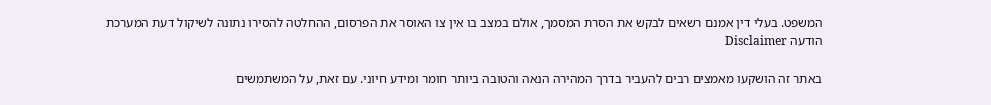המשפט. בעלי דין אמנם רשאים לבקש את הסרת המסמך, אולם במצב בו אין צו האוסר את הפרסום, ההחלטה להסירו נתונה לשיקול דעת המערכת
הודעה Disclaimer

באתר זה הושקעו מאמצים רבים להעביר בדרך המהירה הנאה והטובה ביותר חומר ומידע חיוני. עם זאת, על המשתמשים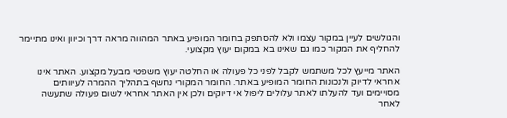והגולשים לעיין במקור עצמו ולא להסתפק בחומר המופיע באתר המהווה מראה דרך וכיוון ואינו מתיימר להחליף את המקור כמו גם שאינו בא במקום יעוץ מקצועי.

האתר מייעץ לכל משתמש לקבל לפני כל פעולה או החלטה יעוץ משפטי מבעל מקצוע. האתר אינו אחראי לדיוק ולנכונות החומר המופיע באתר. החומר המקורי נחשף בתהליך ההמרה לעיוותים מסויימים ועד להעלתו לאתר עלולים ליפול אי דיוקים ולכן אין האתר אחראי לשום פעולה שתעשה לאחר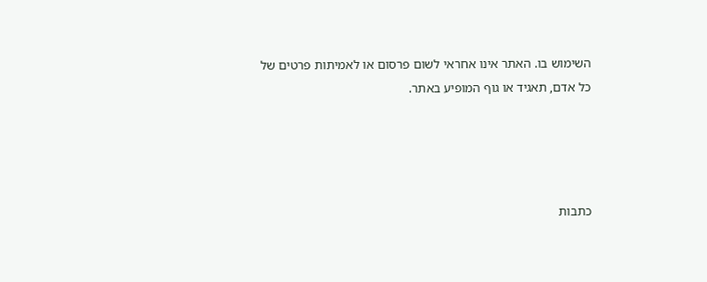השימוש בו. האתר אינו אחראי לשום פרסום או לאמיתות פרטים של כל אדם, תאגיד או גוף המופיע באתר.




כתבות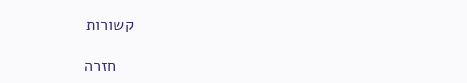קשורות

    חזרה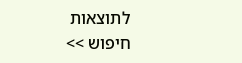לתוצאות חיפוש >>